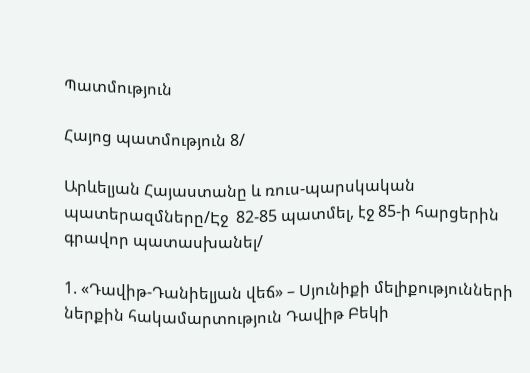Պատմություն

Հայոց պատմություն 8/

Արևելյան Հայաստանը և ռուս-պարսկական պատերազմները/Էջ  82-85 պատմել, էջ 85-ի հարցերին գրավոր պատասխանել/

1. «Դավիթ-Դանիելյան վեճ» – Սյունիքի մելիքությունների ներքին հակամարտություն Դավիթ Բեկի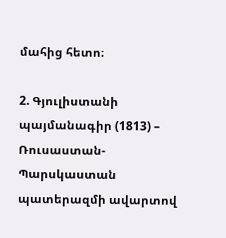մահից հետո։

2. Գյուլիստանի պայմանագիր (1813) – Ռուսաստան-Պարսկաստան պատերազմի ավարտով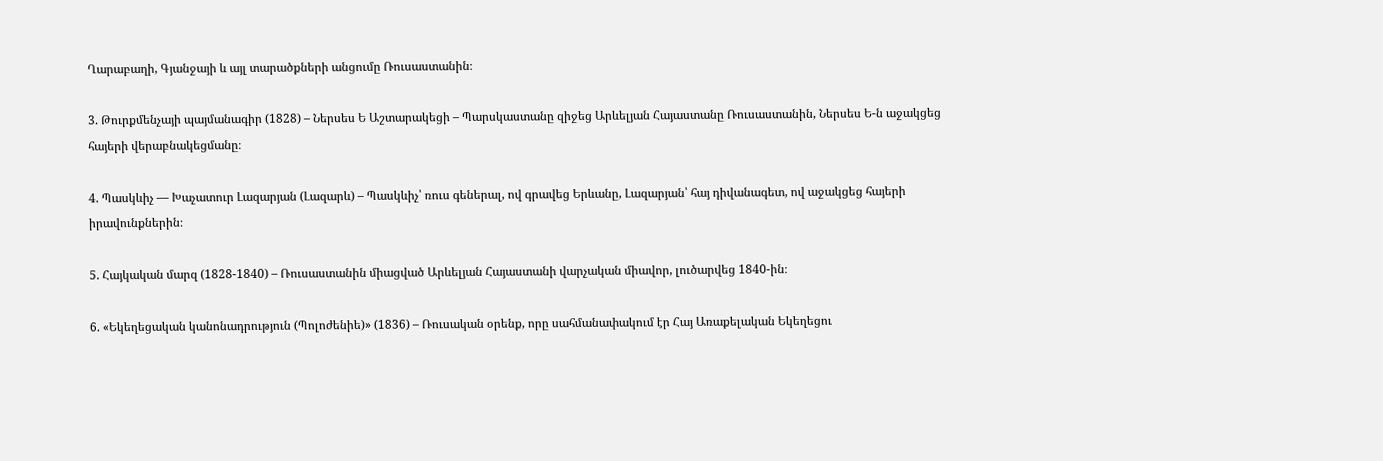Ղարաբաղի, Գյանջայի և այլ տարածքների անցումը Ռուսաստանին։

3. Թուրքմենչայի պայմանագիր (1828) – Ներսես Ե Աշտարակեցի – Պարսկաստանը զիջեց Արևելյան Հայաստանը Ռուսաստանին, Ներսես Ե-ն աջակցեց հայերի վերաբնակեցմանը։

4. Պասկևիչ — Խաչատուր Լազարյան (Լազարև) – Պասկևիչ՝ ռուս գեներալ, ով գրավեց Երևանը, Լազարյան՝ հայ դիվանագետ, ով աջակցեց հայերի իրավունքներին։

5. Հայկական մարզ (1828-1840) – Ռուսաստանին միացված Արևելյան Հայաստանի վարչական միավոր, լուծարվեց 1840-ին։

6. «Եկեղեցական կանոնադրություն (Պոլոժենիե)» (1836) – Ռուսական օրենք, որը սահմանափակում էր Հայ Առաքելական Եկեղեցու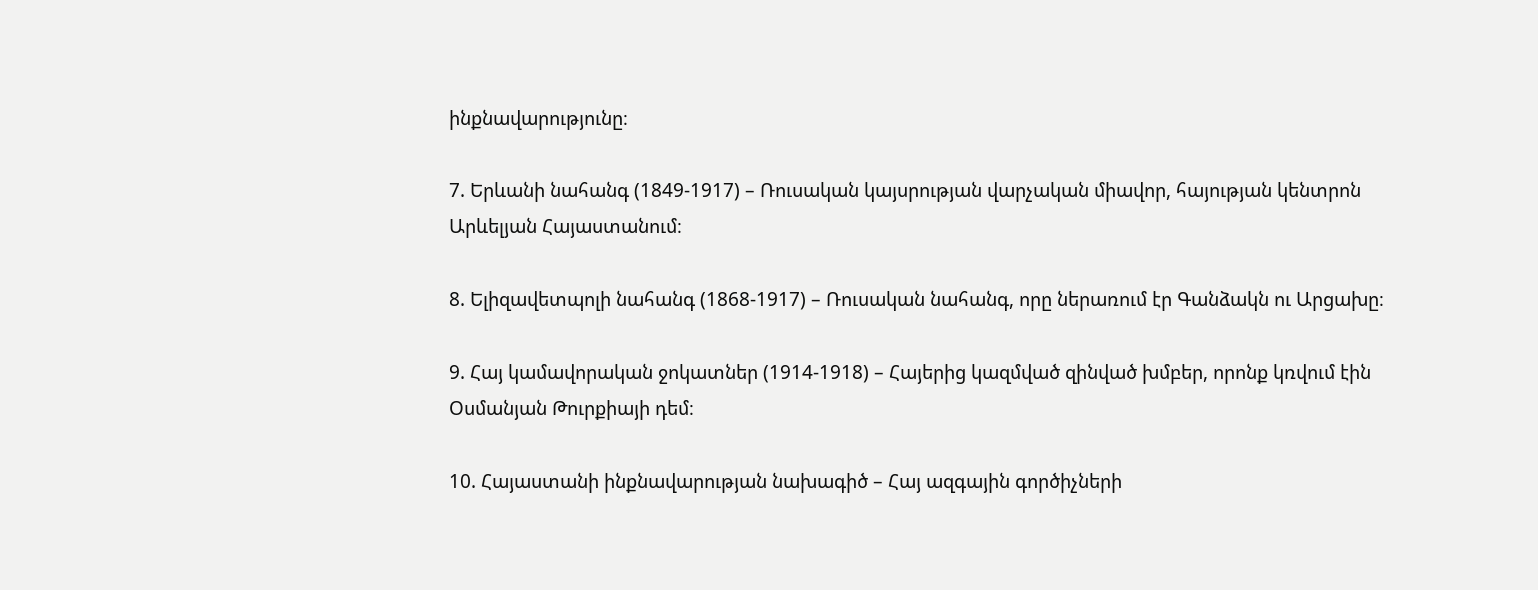ինքնավարությունը։

7. Երևանի նահանգ (1849-1917) – Ռուսական կայսրության վարչական միավոր, հայության կենտրոն Արևելյան Հայաստանում։

8. Ելիզավետպոլի նահանգ (1868-1917) – Ռուսական նահանգ, որը ներառում էր Գանձակն ու Արցախը։

9. Հայ կամավորական ջոկատներ (1914-1918) – Հայերից կազմված զինված խմբեր, որոնք կռվում էին Օսմանյան Թուրքիայի դեմ։

10. Հայաստանի ինքնավարության նախագիծ – Հայ ազգային գործիչների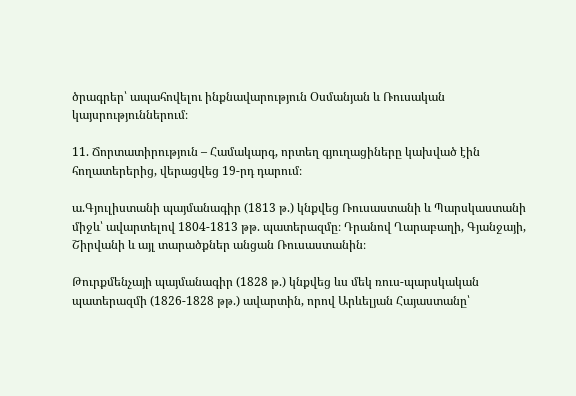ծրագրեր՝ ապահովելու ինքնավարություն Օսմանյան և Ռուսական կայսրություններում։

11. Ճորտատիրություն – Համակարգ, որտեղ գյուղացիները կախված էին հողատերերից, վերացվեց 19-րդ դարում։

ա.Գյուլիստանի պայմանագիր (1813 թ.) կնքվեց Ռուսաստանի և Պարսկաստանի միջև՝ ավարտելով 1804-1813 թթ. պատերազմը։ Դրանով Ղարաբաղի, Գյանջայի, Շիրվանի և այլ տարածքներ անցան Ռուսաստանին։

Թուրքմենչայի պայմանագիր (1828 թ.) կնքվեց ևս մեկ ռուս-պարսկական պատերազմի (1826-1828 թթ.) ավարտին, որով Արևելյան Հայաստանը՝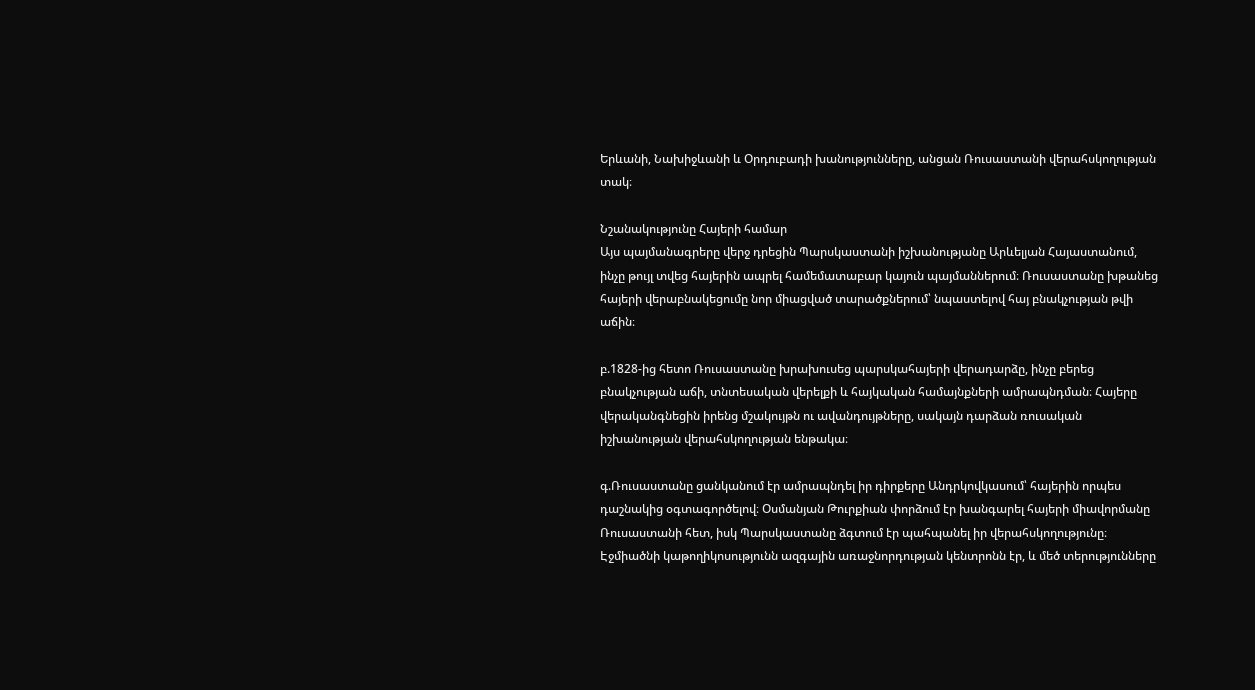Երևանի, Նախիջևանի և Օրդուբադի խանությունները, անցան Ռուսաստանի վերահսկողության տակ։

Նշանակությունը Հայերի համար
Այս պայմանագրերը վերջ դրեցին Պարսկաստանի իշխանությանը Արևելյան Հայաստանում, ինչը թույլ տվեց հայերին ապրել համեմատաբար կայուն պայմաններում։ Ռուսաստանը խթանեց հայերի վերաբնակեցումը նոր միացված տարածքներում՝ նպաստելով հայ բնակչության թվի աճին։

բ.1828-ից հետո Ռուսաստանը խրախուսեց պարսկահայերի վերադարձը, ինչը բերեց բնակչության աճի, տնտեսական վերելքի և հայկական համայնքների ամրապնդման։ Հայերը վերականգնեցին իրենց մշակույթն ու ավանդույթները, սակայն դարձան ռուսական իշխանության վերահսկողության ենթակա։

գ.Ռուսաստանը ցանկանում էր ամրապնդել իր դիրքերը Անդրկովկասում՝ հայերին որպես դաշնակից օգտագործելով։ Օսմանյան Թուրքիան փորձում էր խանգարել հայերի միավորմանը Ռուսաստանի հետ, իսկ Պարսկաստանը ձգտում էր պահպանել իր վերահսկողությունը։ Էջմիածնի կաթողիկոսությունն ազգային առաջնորդության կենտրոնն էր, և մեծ տերությունները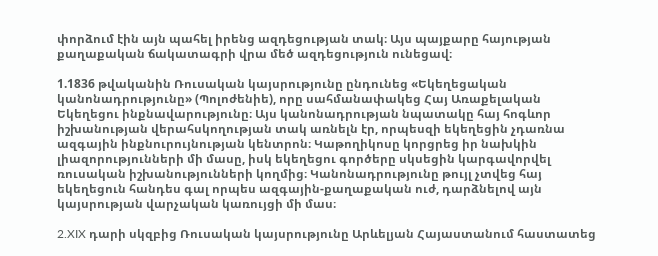փորձում էին այն պահել իրենց ազդեցության տակ։ Այս պայքարը հայության քաղաքական ճակատագրի վրա մեծ ազդեցություն ունեցավ։

1.1836 թվականին Ռուսական կայսրությունը ընդունեց «Եկեղեցական կանոնադրությունը» (Պոլոժենիե), որը սահմանափակեց Հայ Առաքելական Եկեղեցու ինքնավարությունը։ Այս կանոնադրության նպատակը հայ հոգևոր իշխանության վերահսկողության տակ առնելն էր, որպեսզի եկեղեցին չդառնա ազգային ինքնուրույնության կենտրոն։ Կաթողիկոսը կորցրեց իր նախկին լիազորությունների մի մասը, իսկ եկեղեցու գործերը սկսեցին կարգավորվել ռուսական իշխանությունների կողմից։ Կանոնադրությունը թույլ չտվեց հայ եկեղեցուն հանդես գալ որպես ազգային-քաղաքական ուժ, դարձնելով այն կայսրության վարչական կառույցի մի մաս։

2.XIX դարի սկզբից Ռուսական կայսրությունը Արևելյան Հայաստանում հաստատեց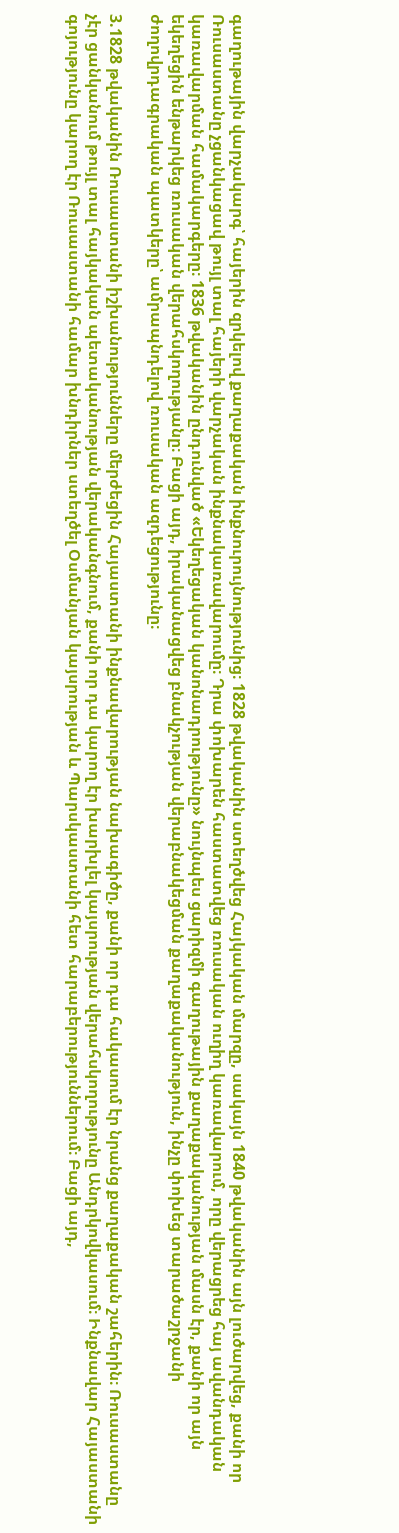գաղութային վարչակարգ՝ հայերին զրկելով քաղաքական ինքնուրույնությունից։ 1828 թվականին ստեղծվեց Հայկական մարզը, սակայն 1840 թվականին այն լուծարվեց, քանի որ Ռուսաստանը չցանկացավ թույլ տալ հայերի վարչական ինքնակառավարումը։ Դրա փոխարեն հաստատվեց ռուսական ուղիղ կառավարում, որը վերացրեց հայ ավանդական կառավարման համակարգերը։ 1836 թվականին ընդունված «Եկեղեցական կանոնադրությունը» նույնպես ցարիզմի գաղութային քաղաքականության մասն էր, քանի որ այն եկեղեցին ենթարկեց ռուսական վերահսկողությանը։ Բացի այդ, իրականացվեց բնակչության վերաբնակեցման քաղաքականություն, ինչը փոխեց տարածաշրջանի ժողովրդագրական պատկերը՝ ամրապնդելով ռուսական ազդեցությունը։

3.1828 թվականին Ռուսաստանի իշխանությունները մերժեցին Հայաստանի ինքնավարության նախագիծը, քանի որ դա հակասում էր նրանց քաղաքական շահերին։ Ռուսաստանը չէր ցանկանում թույլ տալ հայկական պետականության վերականգնում, քանի որ դա կարող էր խարխլել կայսրության վերահսկողությունը Անդրկովկասում։ Ինքնավար Հայաստանի գոյությունը կարող էր Ռուսաստանի համար խնդիրներ ստեղծել Օսմանյան կայսրության և Պարսկաստանի հետ հարաբերություններում։ Բացի այդ,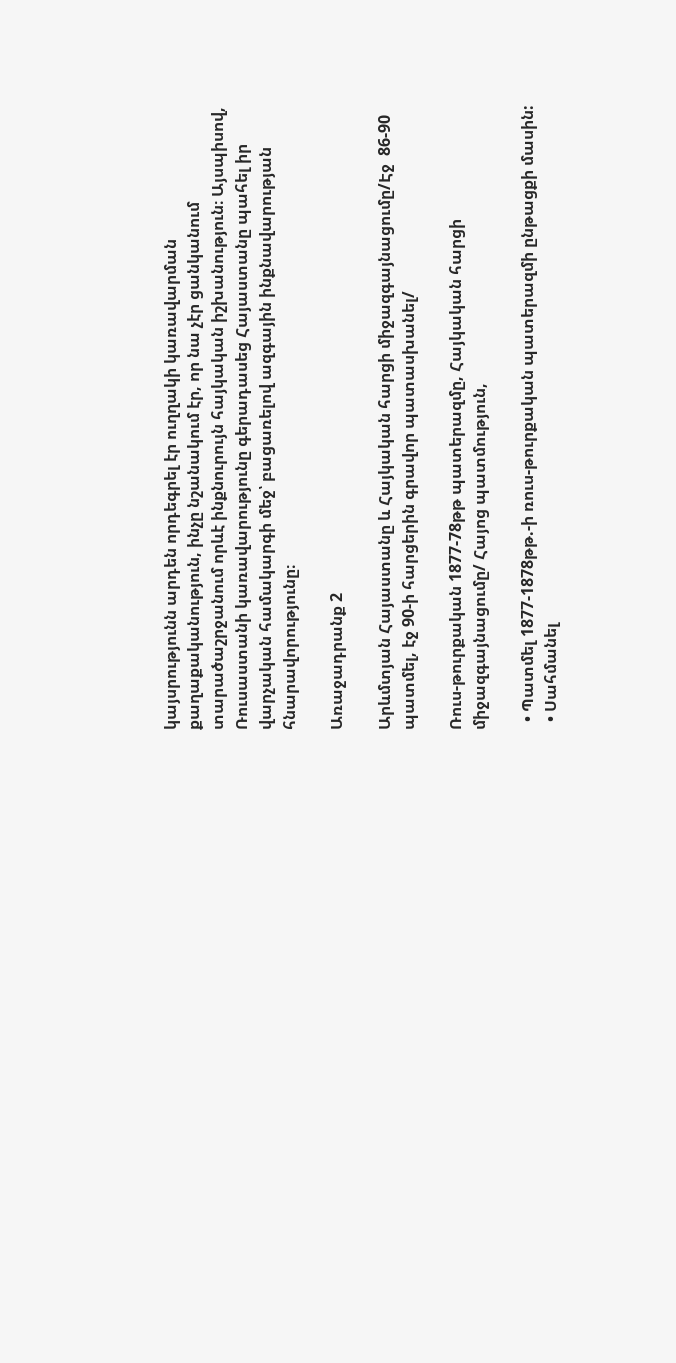կայսրությունն արդեն որդեգրել էր ուղղակի կառավարման քաղաքականություն, ինչը նշանակում էր, որ նա չէր ցանկանում տարածաշրջանում որևէ ինքնուրույն հայկական իշխանություն։ Այսպիսով, Ռուսաստանի կառավարությունը գերադասեց Հայաստանը պահել իր վարչական համակարգի մեջ՝ բացառելով ազգային ինքնավարության հնարավորությունը։

Առաջադրանք 2

Արևմտյան Հայաստանը և Հայկական հարցի միջազգայնացումը/Էջ  86-90 պատմել, էջ 90-ի հարցերին գրավոր պատասխանել/

Ռուս-թուրքական 1877-78թթ պատերազմը, Հայկական հարցի միջազգայնացումը/ Հայոց պատմություն,

  • Պատմել 1877-1878թթ.-ի ռուս-թուրքական պատերազմի ընթացքի մասին:
  • Սահմանել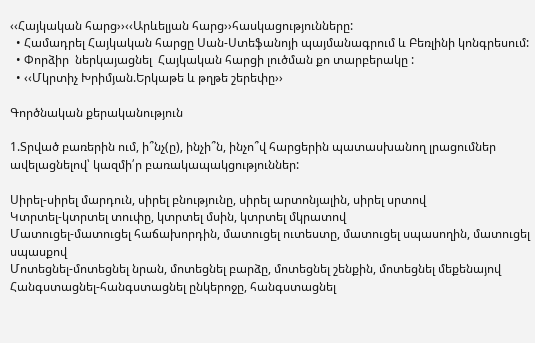‹‹Հայկական հարց››‹‹Արևելյան հարց››հասկացությունները:
  • Համադրել Հայկական հարցը Սան-Ստեֆանոյի պայմանագրում և Բեռլինի կոնգրեսում:
  • Փորձիր  ներկայացնել  Հայկական հարցի լուծման քո տարբերակը :
  • ‹‹Մկրտիչ Խրիմյան.Երկաթե և թղթե շերեփը››

Գործնական քերականություն

1.Տրված բառերին ում, ի՞նչ(ը), ինչի՞ն, ինչո՞վ հարցերին պատասխանող լրացումներ ավելացնելով՝ կազմի՛ր բառակապակցություններ:

Սիրել-սիրել մարդուն, սիրել բնությունը, սիրել արտոնյալին, սիրել սրտով
Կտրտել-կտրտել տուփը, կտրտել մսին, կտրտել մկրատով
Մատուցել-մատուցել հաճախորդին, մատուցել ուտեստը, մատուցել սպասողին, մատուցել սպասքով
Մոտեցնել-մոտեցնել նրան, մոտեցնել բարձը, մոտեցնել շենքին, մոտեցնել մեքենայով
Հանգստացնել-հանգստացնել ընկերոջը, հանգստացնել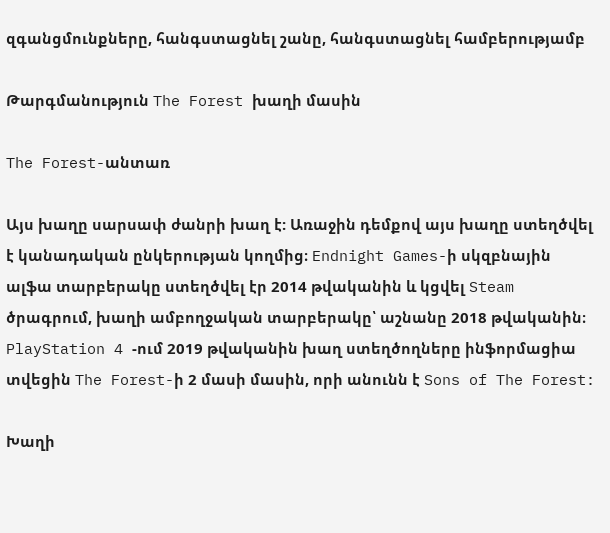զգանցմունքները, հանգստացնել շանը, հանգստացնել համբերությամբ

Թարգմանություն The Forest խաղի մասին

The Forest-անտառ

Այս խաղը սարսափ ժանրի խաղ է: Առաջին դեմքով այս խաղը ստեղծվել է կանադական ընկերության կողմից։ Endnight Games-ի սկզբնային ալֆա տարբերակը ստեղծվել էր 2014 թվականին և կցվել Steam ծրագրում, խաղի ամբողջական տարբերակը՝ աշնանը 2018 թվականին։ PlayStation 4 -ում 2019 թվականին խաղ ստեղծողները ինֆորմացիա տվեցին The Forest-ի 2 մասի մասին, որի անունն է Sons of The Forest:

Խաղի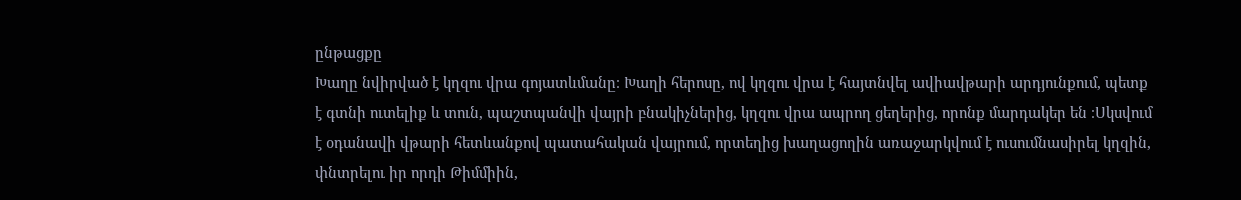ընթացքը
Խաղը նվիրված է կղզու վրա գոյատևմանը։ Խաղի հերոսը, ով կղզու վրա է հայտնվել ավիավթարի արդյունքում, պետք է գտնի ուտելիք և տուն, պաշտպանվի վայրի բնակիչներից, կղզու վրա ապրող ցեղերից, որոնք մարդակեր են ։Սկսվում է օդանավի վթարի հետևանքով պատահական վայրում, որտեղից խաղացողին առաջարկվում է ուսումնասիրել կղզին, փնտրելու իր որդի Թիմմիին,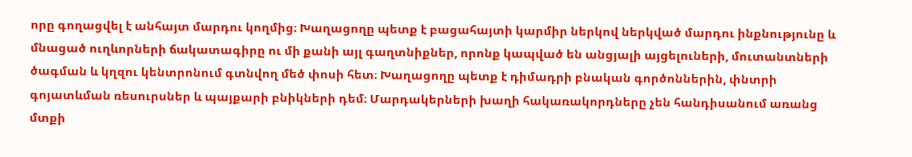որը գողացվել է անհայտ մարդու կողմից։ Խաղացողը պետք է բացահայտի կարմիր ներկով ներկված մարդու ինքնությունը և մնացած ուղևորների ճակատագիրը ու մի քանի այլ գաղտնիքներ, որոնք կապված են անցյալի այցելուների, մուտանտների ծագման և կղզու կենտրոնում գտնվող մեծ փոսի հետ։ Խաղացողը պետք է դիմադրի բնական գործոններին, փնտրի գոյատևման ռեսուրսներ և պայքարի բնիկների դեմ։ Մարդակերների խաղի հակառակորդները չեն հանդիսանում առանց մտքի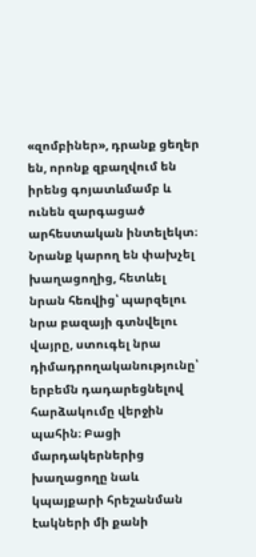«զոմբիներ», դրանք ցեղեր են, որոնք զբաղվում են իրենց գոյատևմամբ և ունեն զարգացած արհեստական ինտելեկտ։ Նրանք կարող են փախչել խաղացողից, հետևել նրան հեռվից՝ պարզելու նրա բազայի գտնվելու վայրը, ստուգել նրա դիմադրողականությունը՝ երբեմն դադարեցնելով հարձակումը վերջին պահին։ Բացի մարդակերներից խաղացողը նաև կպայքարի հրեշանման էակների մի քանի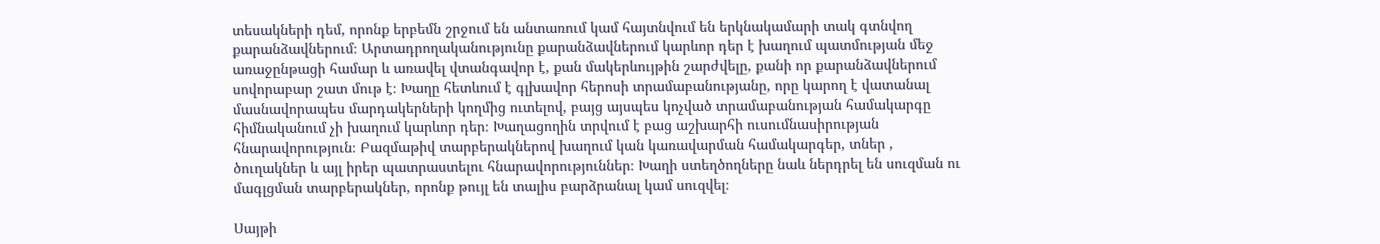տեսակների դեմ, որոնք երբեմն շրջում են անտառում կամ հայտնվում են երկնակամարի տակ գտնվող քարանձավներում։ Արտադրողականությունը քարանձավներում կարևոր դեր է խաղում պատմության մեջ առաջընթացի համար և առավել վտանգավոր է, քան մակերևույթին շարժվելը, քանի որ քարանձավներում սովորաբար շատ մութ է։ Խաղը հետևում է գլխավոր հերոսի տրամաբանությանը, որը կարող է վատանալ մասնավորապես մարդակերների կողմից ուտելով, բայց այսպես կոչված տրամաբանության համակարգը հիմնականում չի խաղում կարևոր դեր։ Խաղացողին տրվում է բաց աշխարհի ուսումնասիրության հնարավորություն։ Բազմաթիվ տարբերակներով խաղում կան կառավարման համակարգեր, տներ , ծուղակներ և այլ իրեր պատրաստելու հնարավորություններ։ Խաղի ստեղծողները նաև ներդրել են սուզման ու մագլցման տարբերակներ, որոնք թույլ են տալիս բարձրանալ կամ սուզվել։

Սայթի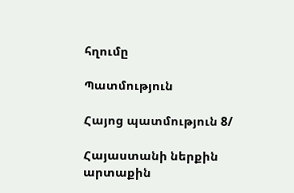հղումը

Պատմություն

Հայոց պատմություն 8/

Հայաստանի ներքին արտաքին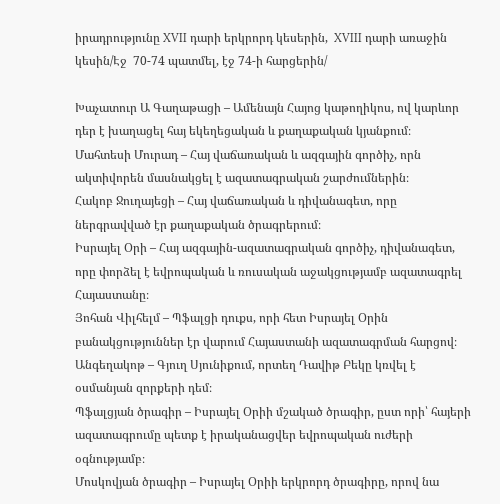իրադրությունը XVII դարի երկրորդ կեսերին,  XVIII դարի առաջին կեսին/Էջ  70-74 պատմել, էջ 74-ի հարցերին/

Խաչատուր Ա Գաղաթացի – Ամենայն Հայոց կաթողիկոս, ով կարևոր դեր է խաղացել հայ եկեղեցական և քաղաքական կյանքում։
Մահտեսի Մուրադ – Հայ վաճառական և ազգային գործիչ, որն ակտիվորեն մասնակցել է ազատագրական շարժումներին։
Հակոբ Ջուղայեցի – Հայ վաճառական և դիվանագետ, որը ներգրավված էր քաղաքական ծրագրերում։
Իսրայել Օրի – Հայ ազգային-ազատագրական գործիչ, դիվանագետ, որը փորձել է եվրոպական և ռուսական աջակցությամբ ազատագրել Հայաստանը։
Յոհան Վիլհելմ – Պֆալցի դուքս, որի հետ Իսրայել Օրին բանակցություններ էր վարում Հայաստանի ազատագրման հարցով։
Անգեղակոթ – Գյուղ Սյունիքում, որտեղ Դավիթ Բեկը կռվել է օսմանյան զորքերի դեմ։
Պֆալցյան ծրագիր – Իսրայել Օրիի մշակած ծրագիր, ըստ որի՝ հայերի ազատագրումը պետք է իրականացվեր եվրոպական ուժերի օգնությամբ։
Մոսկովյան ծրագիր – Իսրայել Օրիի երկրորդ ծրագիրը, որով նա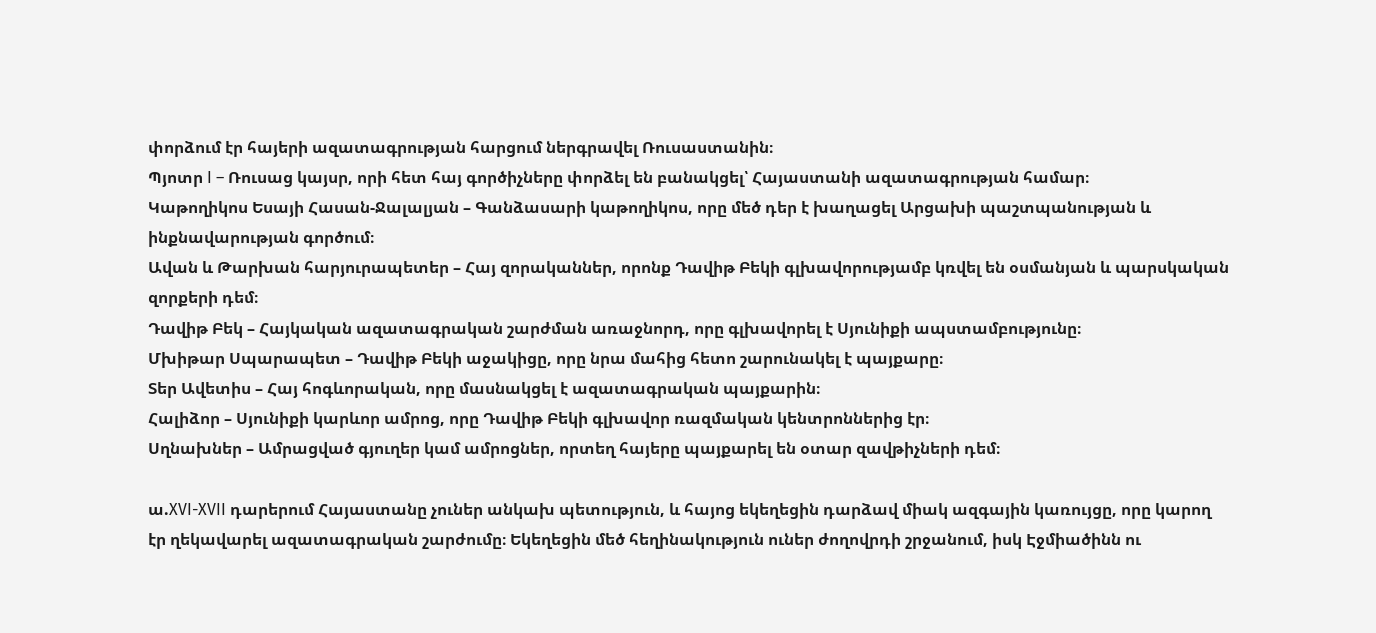փորձում էր հայերի ազատագրության հարցում ներգրավել Ռուսաստանին։
Պյոտր I – Ռուսաց կայսր, որի հետ հայ գործիչները փորձել են բանակցել՝ Հայաստանի ազատագրության համար։
Կաթողիկոս Եսայի Հասան-Ջալալյան – Գանձասարի կաթողիկոս, որը մեծ դեր է խաղացել Արցախի պաշտպանության և ինքնավարության գործում։
Ավան և Թարխան հարյուրապետեր – Հայ զորականներ, որոնք Դավիթ Բեկի գլխավորությամբ կռվել են օսմանյան և պարսկական զորքերի դեմ։
Դավիթ Բեկ – Հայկական ազատագրական շարժման առաջնորդ, որը գլխավորել է Սյունիքի ապստամբությունը։
Մխիթար Սպարապետ – Դավիթ Բեկի աջակիցը, որը նրա մահից հետո շարունակել է պայքարը։
Տեր Ավետիս – Հայ հոգևորական, որը մասնակցել է ազատագրական պայքարին։
Հալիձոր – Սյունիքի կարևոր ամրոց, որը Դավիթ Բեկի գլխավոր ռազմական կենտրոններից էր։
Սղնախներ – Ամրացված գյուղեր կամ ամրոցներ, որտեղ հայերը պայքարել են օտար զավթիչների դեմ։

ա.XVI-XVII դարերում Հայաստանը չուներ անկախ պետություն, և հայոց եկեղեցին դարձավ միակ ազգային կառույցը, որը կարող էր ղեկավարել ազատագրական շարժումը։ Եկեղեցին մեծ հեղինակություն ուներ ժողովրդի շրջանում, իսկ Էջմիածինն ու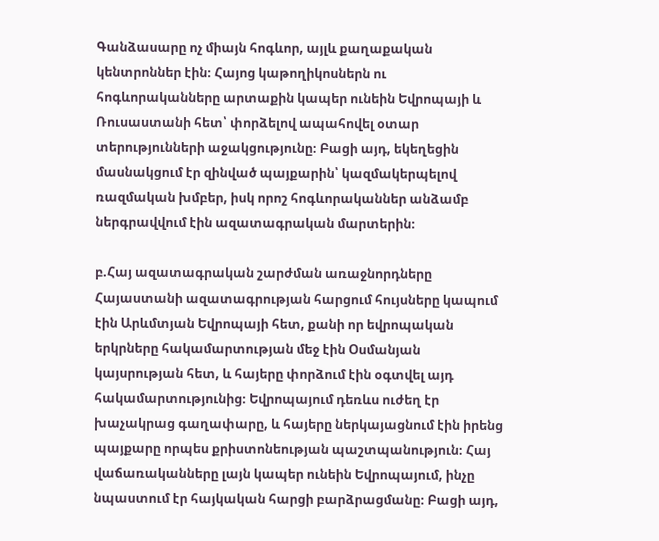Գանձասարը ոչ միայն հոգևոր, այլև քաղաքական կենտրոններ էին։ Հայոց կաթողիկոսներն ու հոգևորականները արտաքին կապեր ունեին Եվրոպայի և Ռուսաստանի հետ՝ փորձելով ապահովել օտար տերությունների աջակցությունը։ Բացի այդ, եկեղեցին մասնակցում էր զինված պայքարին՝ կազմակերպելով ռազմական խմբեր, իսկ որոշ հոգևորականներ անձամբ ներգրավվում էին ազատագրական մարտերին։

բ.Հայ ազատագրական շարժման առաջնորդները Հայաստանի ազատագրության հարցում հույսները կապում էին Արևմտյան Եվրոպայի հետ, քանի որ եվրոպական երկրները հակամարտության մեջ էին Օսմանյան կայսրության հետ, և հայերը փորձում էին օգտվել այդ հակամարտությունից։ Եվրոպայում դեռևս ուժեղ էր խաչակրաց գաղափարը, և հայերը ներկայացնում էին իրենց պայքարը որպես քրիստոնեության պաշտպանություն։ Հայ վաճառականները լայն կապեր ունեին Եվրոպայում, ինչը նպաստում էր հայկական հարցի բարձրացմանը։ Բացի այդ,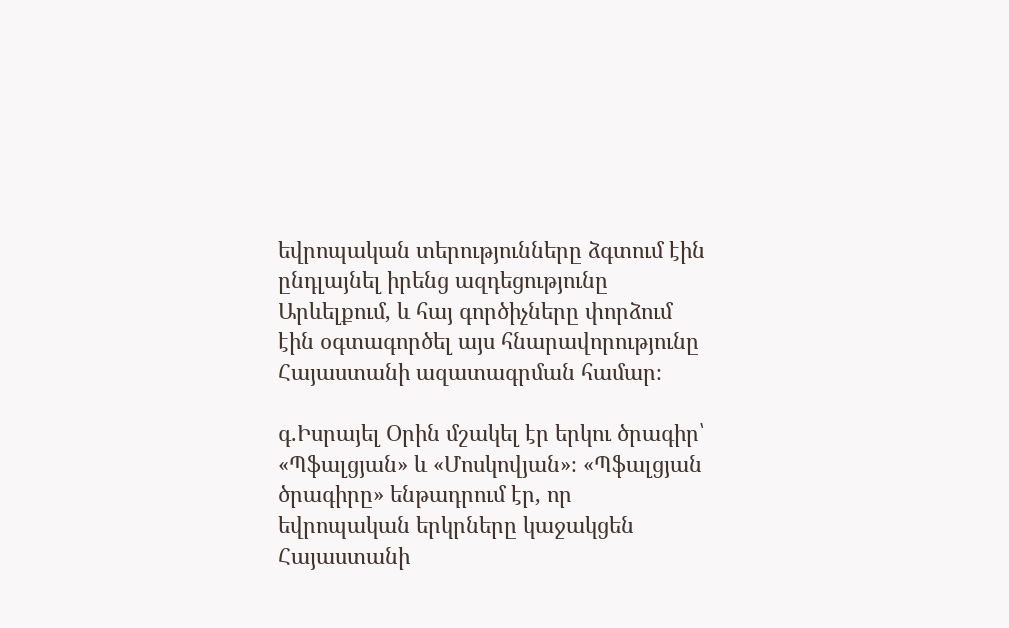եվրոպական տերությունները ձգտում էին ընդլայնել իրենց ազդեցությունը Արևելքում, և հայ գործիչները փորձում էին օգտագործել այս հնարավորությունը Հայաստանի ազատագրման համար։

գ.Իսրայել Օրին մշակել էր երկու ծրագիր՝ «Պֆալցյան» և «Մոսկովյան»։ «Պֆալցյան ծրագիրը» ենթադրում էր, որ եվրոպական երկրները կաջակցեն Հայաստանի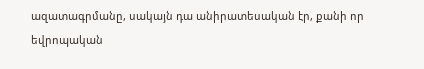ազատագրմանը, սակայն դա անիրատեսական էր, քանի որ եվրոպական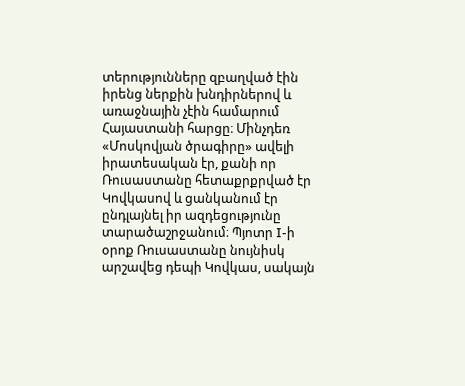տերությունները զբաղված էին իրենց ներքին խնդիրներով և առաջնային չէին համարում Հայաստանի հարցը։ Մինչդեռ «Մոսկովյան ծրագիրը» ավելի իրատեսական էր, քանի որ Ռուսաստանը հետաքրքրված էր Կովկասով և ցանկանում էր ընդլայնել իր ազդեցությունը տարածաշրջանում։ Պյոտր I-ի օրոք Ռուսաստանը նույնիսկ արշավեց դեպի Կովկաս, սակայն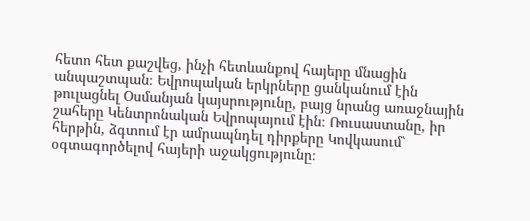հետո հետ քաշվեց, ինչի հետևանքով հայերը մնացին անպաշտպան։ Եվրոպական երկրները ցանկանում էին թուլացնել Օսմանյան կայսրությունը, բայց նրանց առաջնային շահերը Կենտրոնական Եվրոպայում էին։ Ռուսաստանը, իր հերթին, ձգտում էր ամրապնդել դիրքերը Կովկասում՝ օգտագործելով հայերի աջակցությունը։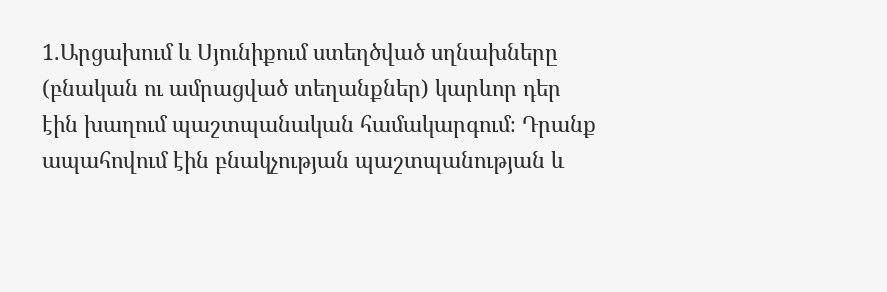1.Արցախում և Սյունիքում ստեղծված սղնախները (բնական ու ամրացված տեղանքներ) կարևոր դեր էին խաղում պաշտպանական համակարգում։ Դրանք ապահովում էին բնակչության պաշտպանության և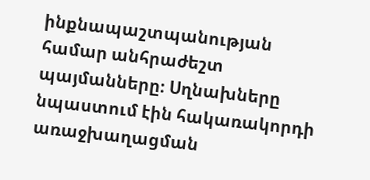ինքնապաշտպանության համար անհրաժեշտ պայմանները։ Սղնախները նպաստում էին հակառակորդի առաջխաղացման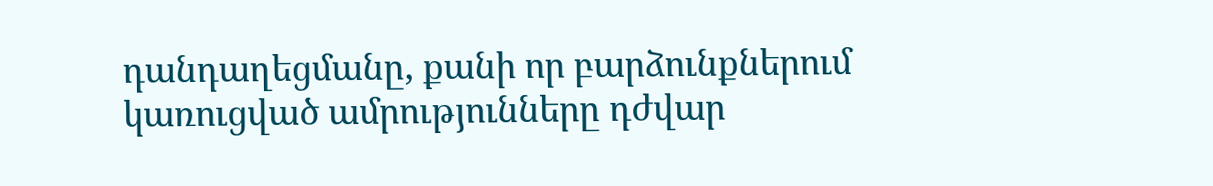դանդաղեցմանը, քանի որ բարձունքներում կառուցված ամրությունները դժվար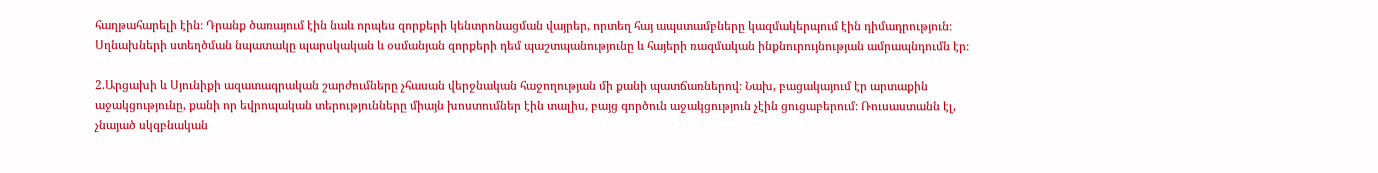հաղթահարելի էին։ Դրանք ծառայում էին նաև որպես զորքերի կենտրոնացման վայրեր, որտեղ հայ ապստամբները կազմակերպում էին դիմադրություն։ Սղնախների ստեղծման նպատակը պարսկական և օսմանյան զորքերի դեմ պաշտպանությունը և հայերի ռազմական ինքնուրույնության ամրապնդումն էր։

2.Արցախի և Սյունիքի ազատագրական շարժումները չհասան վերջնական հաջողության մի քանի պատճառներով։ Նախ, բացակայում էր արտաքին աջակցությունը, քանի որ եվրոպական տերությունները միայն խոստումներ էին տալիս, բայց գործուն աջակցություն չէին ցուցաբերում։ Ռուսաստանն էլ, չնայած սկզբնական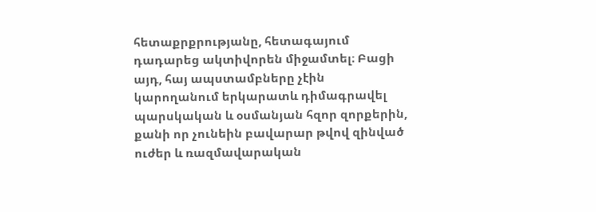հետաքրքրությանը, հետագայում դադարեց ակտիվորեն միջամտել։ Բացի այդ, հայ ապստամբները չէին կարողանում երկարատև դիմագրավել պարսկական և օսմանյան հզոր զորքերին, քանի որ չունեին բավարար թվով զինված ուժեր և ռազմավարական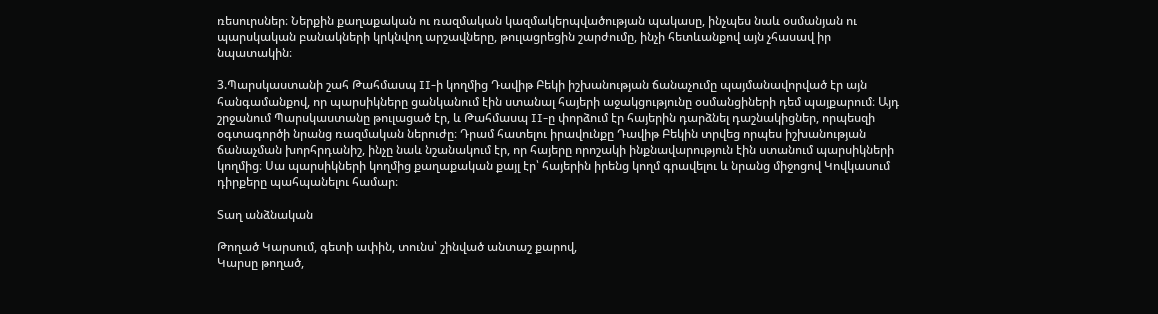ռեսուրսներ։ Ներքին քաղաքական ու ռազմական կազմակերպվածության պակասը, ինչպես նաև օսմանյան ու պարսկական բանակների կրկնվող արշավները, թուլացրեցին շարժումը, ինչի հետևանքով այն չհասավ իր նպատակին։

3.Պարսկաստանի շահ Թահմասպ II-ի կողմից Դավիթ Բեկի իշխանության ճանաչումը պայմանավորված էր այն հանգամանքով, որ պարսիկները ցանկանում էին ստանալ հայերի աջակցությունը օսմանցիների դեմ պայքարում։ Այդ շրջանում Պարսկաստանը թուլացած էր, և Թահմասպ II-ը փորձում էր հայերին դարձնել դաշնակիցներ, որպեսզի օգտագործի նրանց ռազմական ներուժը։ Դրամ հատելու իրավունքը Դավիթ Բեկին տրվեց որպես իշխանության ճանաչման խորհրդանիշ, ինչը նաև նշանակում էր, որ հայերը որոշակի ինքնավարություն էին ստանում պարսիկների կողմից։ Սա պարսիկների կողմից քաղաքական քայլ էր՝ հայերին իրենց կողմ գրավելու և նրանց միջոցով Կովկասում դիրքերը պահպանելու համար։

Տաղ անձնական

Թողած Կարսում, գետի ափին, տունս՝ շինված անտաշ քարով,
Կարսը թողած,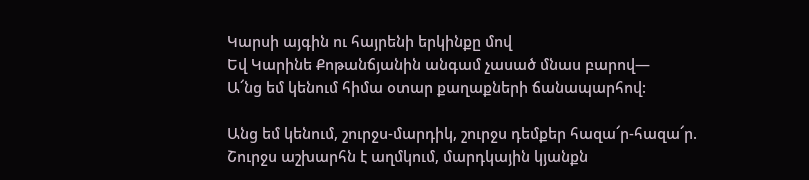Կարսի այգին ու հայրենի երկինքը մով
Եվ Կարինե Քոթանճյանին անգամ չասած մնաս բարով―
Ա՜նց եմ կենում հիմա օտար քաղաքների ճանապարհով:

Անց եմ կենում, շուրջս-մարդիկ, շուրջս դեմքեր հազա՜ր-հազա՜ր.
Շուրջս աշխարհն է աղմկում, մարդկային կյանքն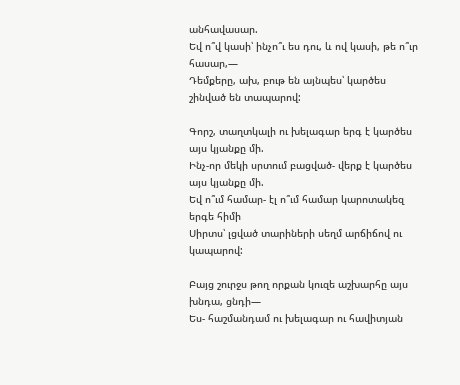անհավասար.
Եվ ո՞վ կասի՝ ինչո՞ւ ես դու, և ով կասի, թե ո՞ւր հասար,―
Դեմքերը, ախ, բութ են այնպես՝ կարծես շինված են տապարով:

Գորշ, տաղտկալի ու խելագար երգ է կարծես այս կյանքը մի.
Ինչ-որ մեկի սրտում բացված- վերք է կարծես այս կյանքը մի.
Եվ ո՞ւմ համար- էլ ո՞ւմ համար կարոտակեզ երգե հիմի
Սիրտս՝ լցված տարիների սեղմ արճիճով ու կապարով:

Բայց շուրջս թող որքան կուզե աշխարհը այս խնդա, ցնդի―
Ես- հաշմանդամ ու խելագար ու հավիտյան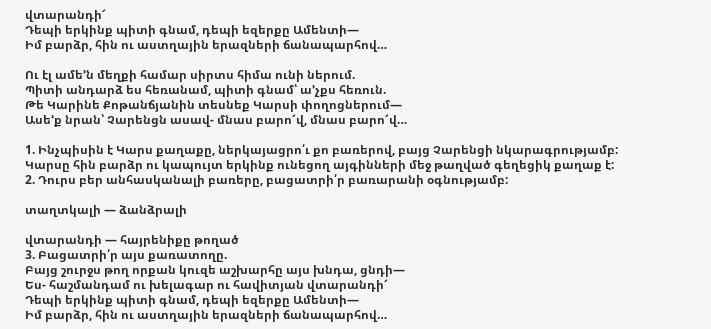վտարանդի՜
Դեպի երկինք պիտի գնամ, դեպի եզերքը Ամենտի―
Իմ բարձր, հին ու աստղային երազների ճանապարհով…

Ու էլ ամե’ն մեղքի համար սիրտս հիմա ունի ներում.
Պիտի անդարձ ես հեռանամ, պիտի գնամ՝ ա’չքս հեռուն.
Թե Կարինե Քոթանճյանին տեսնեք Կարսի փողոցներում―
Ասե’ք նրան՝ Չարենցն ասավ- մնաս բարո՜վ, մնաս բարո՜վ…

1. Ինչպիսին է Կարս քաղաքը, ներկայացրո՛ւ քո բառերով, բայց Չարենցի նկարագրությամբ:
Կարսը հին բարձր ու կապույտ երկինք ունեցող այգինների մեջ թաղված գեղեցիկ քաղաք է:
2. Դուրս բեր անհասկանալի բառերը, բացատրի՛ր բառարանի օգնությամբ:

տաղտկալի — ձանձրալի

վտարանդի — հայրենիքը թողած
3. Բացատրի՛ր այս քառատողը.
Բայց շուրջս թող որքան կուզե աշխարհը այս խնդա, ցնդի―
Ես- հաշմանդամ ու խելագար ու հավիտյան վտարանդի՜
Դեպի երկինք պիտի գնամ, դեպի եզերքը Ամենտի―
Իմ բարձր, հին ու աստղային երազների ճանապարհով…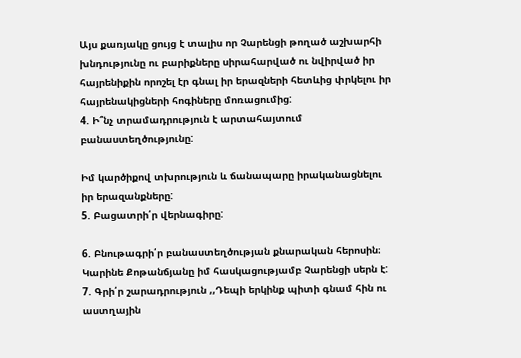Այս քառյակը ցույց է տալիս որ Չարենցի թողած աշխարհի խնդությունը ու բարիքները սիրահարված ու նվիրված իր հայրենիքին որոշել էր գնալ իր երազների հետևից փրկելու իր հայրենակիցների հոգիները մոռացումից:
4. Ի՞նչ տրամադրություն է արտահայտում բանաստեղծությունը:

Իմ կարծիքով տխրություն և ճանապարը իրականացնելու իր երազանքները:
5. Բացատրի՛ր վերնագիրը:

6. Բնութագրի՛ր բանաստեղծության քնարական հերոսին։
Կարինե Քոթանճյանը իմ հասկացությամբ Չարենցի սերն է:
7. Գրի՛ր շարադրություն ,,Դեպի երկինք պիտի գնամ հին ու աստղային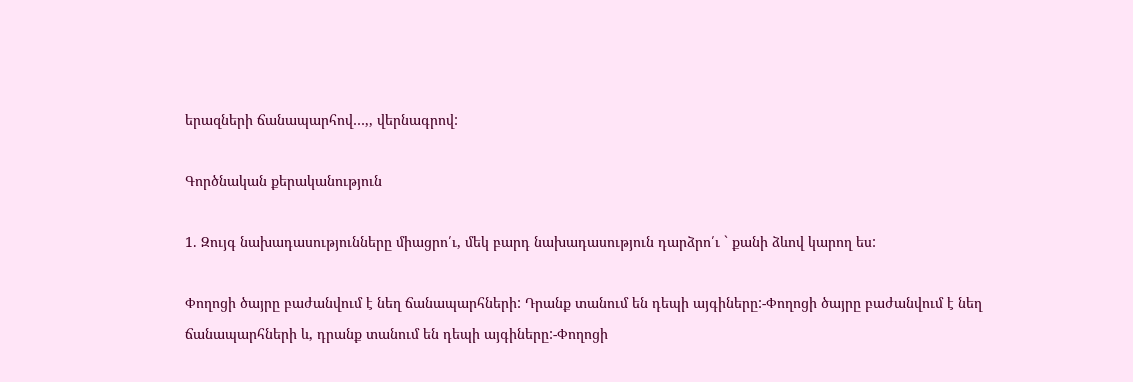երազների ճանապարհով…,, վերնագրով:

Գործնական քերականություն

1. Զույգ նախադասությունները միացրո՛ւ, մեկ բարդ նախադասություն դարձրո՛ւ ` քանի ձևով կարող ես:

Փողոցի ծայրը բաժանվում է նեղ ճանապարհների: Դրանք տանում են դեպի այգիները:-Փողոցի ծայրը բաժանվում է նեղ ճանապարհների և, դրանք տանում են դեպի այգիները:-Փողոցի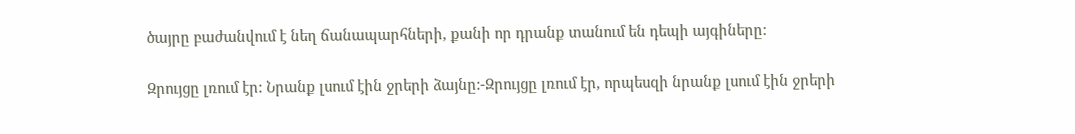ծայրը բաժանվում է նեղ ճանապարհների, քանի որ դրանք տանում են դեպի այգիները:

Զրույցը լռում էր: Նրանք լսում էին ջրերի ձայնը:-Զրույցը լռում էր, որպեսզի նրանք լսում էին ջրերի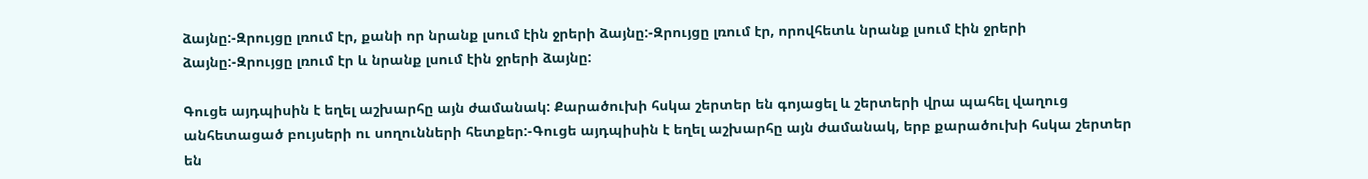ձայնը:-Զրույցը լռում էր, քանի որ նրանք լսում էին ջրերի ձայնը:-Զրույցը լռում էր, որովհետև նրանք լսում էին ջրերի ձայնը:-Զրույցը լռում էր և նրանք լսում էին ջրերի ձայնը:

Գուցե այդպիսին է եղել աշխարհը այն ժամանակ: Քարածուխի հսկա շերտեր են գոյացել և շերտերի վրա պահել վաղուց անհետացած բույսերի ու սողունների հետքեր:-Գուցե այդպիսին է եղել աշխարհը այն ժամանակ, երբ քարածուխի հսկա շերտեր են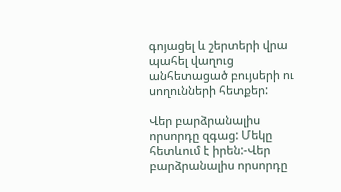գոյացել և շերտերի վրա պահել վաղուց անհետացած բույսերի ու սողունների հետքեր:

Վեր բարձրանալիս որսորդը զգաց: Մեկը հետևում է իրեն:-Վեր բարձրանալիս որսորդը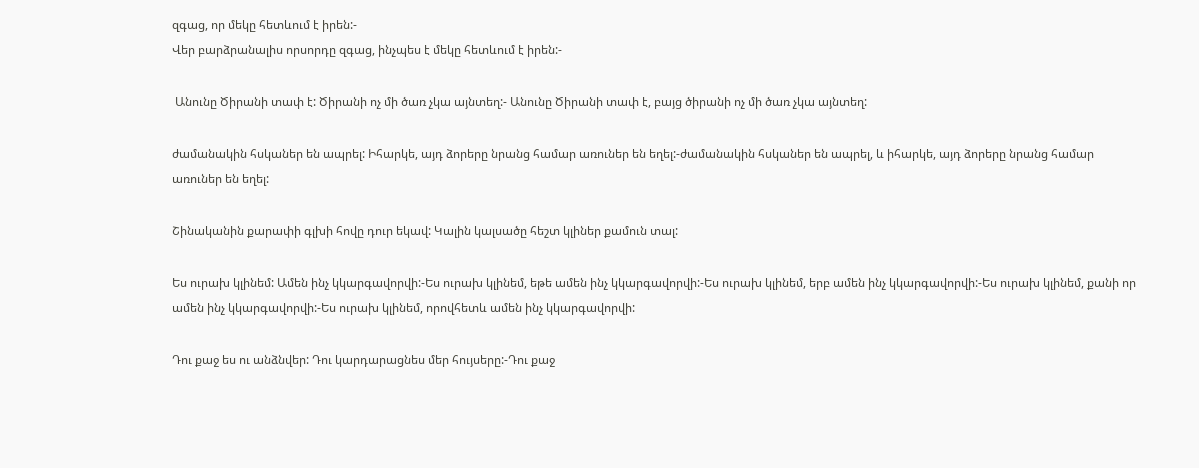զգաց, որ մեկը հետևում է իրեն:-
Վեր բարձրանալիս որսորդը զգաց, ինչպես է մեկը հետևում է իրեն:-

 Անունը Ծիրանի տափ է: Ծիրանի ոչ մի ծառ չկա այնտեղ:- Անունը Ծիրանի տափ է, բայց ծիրանի ոչ մի ծառ չկա այնտեղ:

ժամանակին հսկաներ են ապրել: Իհարկե, այդ ձորերը նրանց համար առուներ են եղել:-ժամանակին հսկաներ են ապրել, և իհարկե, այդ ձորերը նրանց համար առուներ են եղել:

Շինականին քարափի գլխի հովը դուր եկավ: Կալին կալսածը հեշտ կլիներ քամուն տալ:

Ես ուրախ կլինեմ: Ամեն ինչ կկարգավորվի:-Ես ուրախ կլինեմ, եթե ամեն ինչ կկարգավորվի:-Ես ուրախ կլինեմ, երբ ամեն ինչ կկարգավորվի:-Ես ուրախ կլինեմ, քանի որ ամեն ինչ կկարգավորվի:-Ես ուրախ կլինեմ, որովհետև ամեն ինչ կկարգավորվի:

Դու քաջ ես ու անձնվեր: Դու կարդարացնես մեր հույսերը:-Դու քաջ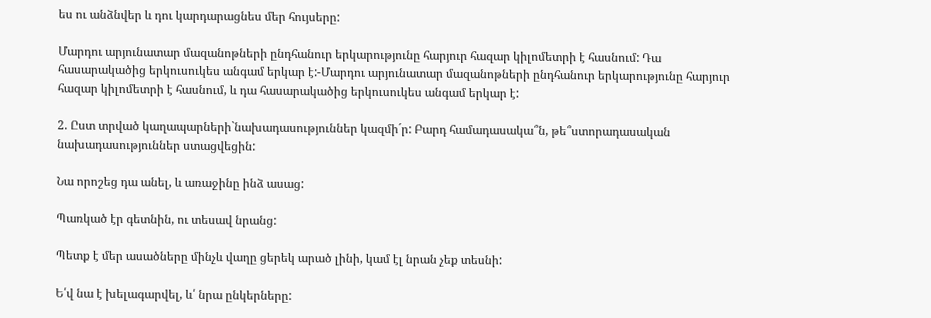ես ու անձնվեր և դու կարդարացնես մեր հույսերը:

Մարդու արյունատար մազանոթների ընդհանուր երկարությունը հարյուր հազար կիլոմետրի է հասնում: Դա հասարակածից երկուսուկես անգամ երկար է:-Մարդու արյունատար մազանոթների ընդհանուր երկարությունը հարյուր հազար կիլոմետրի է հասնում, և դա հասարակածից երկուսուկես անգամ երկար է:

2. Ըստ տրված կաղապարների`նախադասություններ կազմի´ր: Բարդ համադասակա՞ն, թե՞ստորադասական նախադասություններ ստացվեցին:

Նա որոշեց դա անել, և առաջինը ինձ ասաց:

Պառկած էր գետնին, ու տեսավ նրանց:

Պետք է մեր ասածները մինչև վաղը ցերեկ արած լինի, կամ էլ նրան չեք տեսնի:

Ե՛վ նա է խելագարվել, և՛ նրա ընկերները: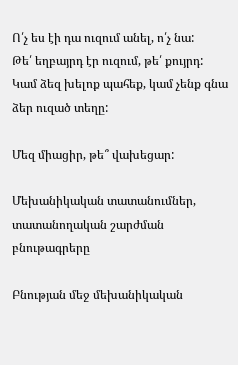Ո՛չ ես էի դա ուզում անել, ո՛չ նա:
Թե՛ եղբայրդ էր ուզում, թե՛ քույրդ:
Կամ ձեզ խելոք պահեք, կամ չենք գնա ձեր ուզած տեղը:

Մեզ միացիր, թե՞ վախեցար:

Մեխանիկական տատանումներ, տատանողական շարժման բնութագրերը

Բնության մեջ մեխանիկական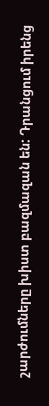շարժումները խիստ բազմազան են: Դրանցում իրենց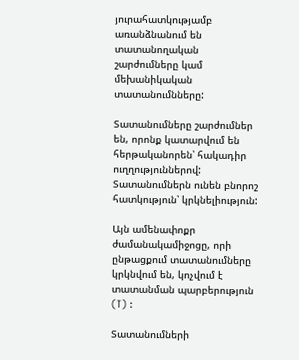յուրահատկությամբ առանձնանում են տատանողական շարժումները կամ մեխանիկական տատանումնները:

Տատանումները շարժումներ են, որոնք կատարվում են հերթականորեն՝ հակադիր ուղղություններով: Տատանումներն ունեն բնորոշ հատկություն՝ կրկնելիություն:

Այն ամենափոքր ժամանակամիջոցը, որի ընթացքում տատանումները կրկնվում են, կոչվում է տատանման պարբերություն (T) :

Տատանումների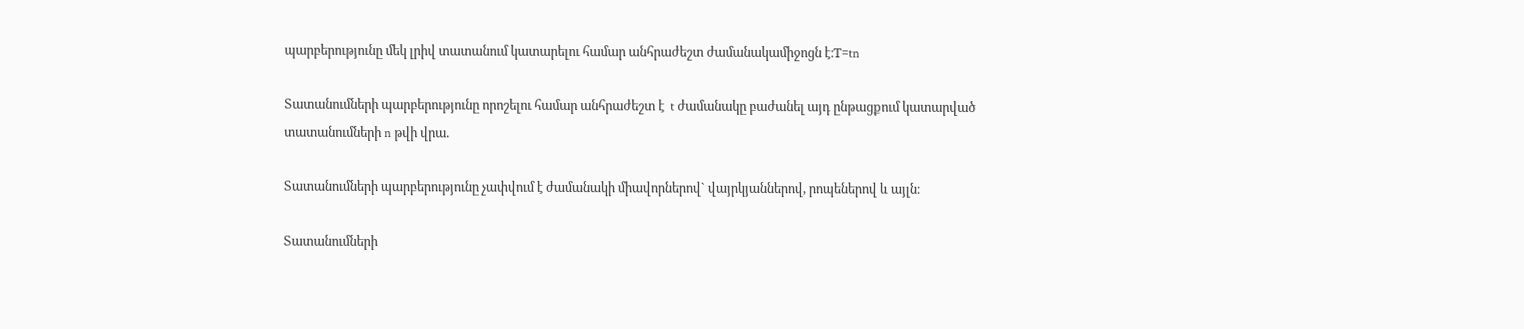պարբերությունը մեկ լրիվ տատանում կատարելու համար անհրաժեշտ ժամանակամիջոցն է։T=tn

Տատանումների պարբերությունը որոշելու համար անհրաժեշտ է  t ժամանակը բաժանել այդ ընթացքում կատարված տատանումների n թվի վրա.

Տատանումների պարբերությունը չափվում է ժամանակի միավորներով` վայրկյաններով, րոպեներով և այլն։

Տատանումների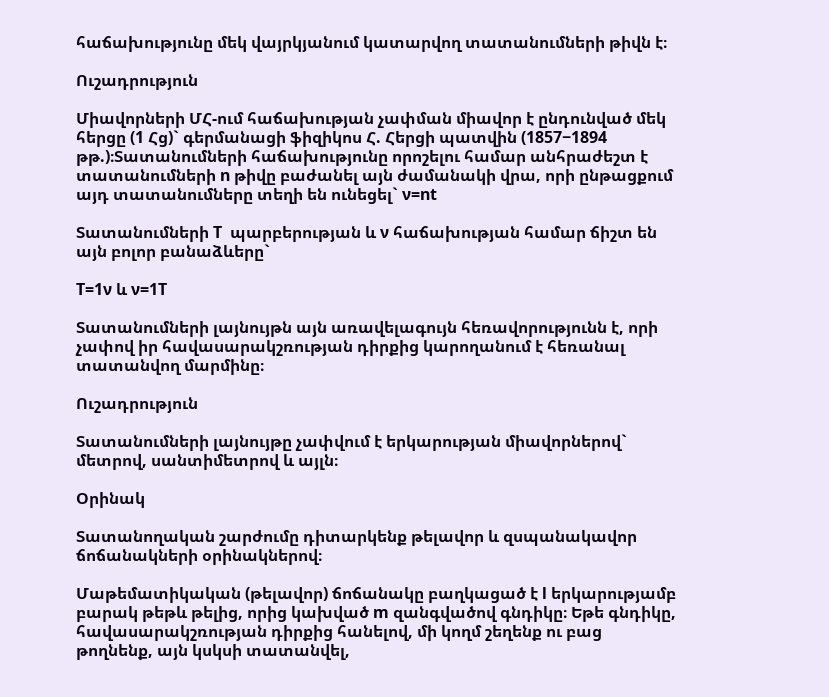հաճախությունը մեկ վայրկյանում կատարվող տատանումների թիվն է։

Ուշադրություն

Միավորների ՄՀ-ում հաճախության չափման միավոր է ընդունված մեկ հերցը (1 Հց)` գերմանացի ֆիզիկոս Հ. Հերցի պատվին (1857−1894 թթ.)։Տատանումների հաճախությունը որոշելու համար անհրաժեշտ է տատանումների n թիվը բաժանել այն ժամանակի վրա, որի ընթացքում այդ տատանումները տեղի են ունեցել` ν=nt

Տատանումների T  պարբերության և ν հաճախության համար ճիշտ են այն բոլոր բանաձևերը`

T=1ν և ν=1T

Տատանումների լայնույթն այն առավելագույն հեռավորությունն է, որի չափով իր հավասարակշռության դիրքից կարողանում է հեռանալ տատանվող մարմինը։

Ուշադրություն

Տատանումների լայնույթը չափվում է երկարության միավորներով` մետրով, սանտիմետրով և այլն։

Օրինակ

Տատանողական շարժումը դիտարկենք թելավոր և զսպանակավոր ճոճանակների օրինակներով։

Մաթեմատիկական (թելավոր) ճոճանակը բաղկացած է l երկարությամբ բարակ թեթև թելից, որից կախված m զանգվածով գնդիկը։ Եթե գնդիկը, հավասարակշռության դիրքից հանելով, մի կողմ շեղենք ու բաց թողնենք, այն կսկսի տատանվել,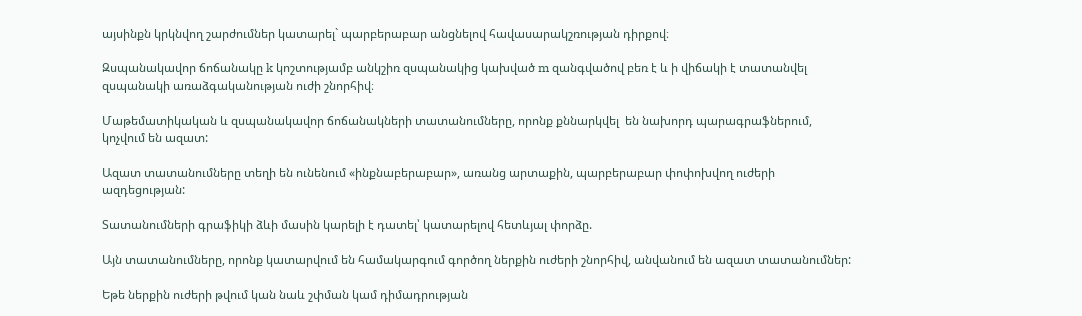այսինքն կրկնվող շարժումներ կատարել` պարբերաբար անցնելով հավասարակշռության դիրքով։

Զսպանակավոր ճոճանակը k կոշտությամբ անկշիռ զսպանակից կախված m զանգվածով բեռ է և ի վիճակի է տատանվել զսպանակի առաձգականության ուժի շնորհիվ։

Մաթեմատիկական և զսպանակավոր ճոճանակների տատանումները, որոնք քննարկվել  են նախորդ պարագրաֆներում, կոչվում են ազատ:

Ազատ տատանումները տեղի են ունենում «ինքնաբերաբար», առանց արտաքին, պարբերաբար փոփոխվող ուժերի ազդեցության:

Տատանումների գրաֆիկի ձևի մասին կարելի է դատել՝ կատարելով հետևյալ փորձը.

Այն տատանումները, որոնք կատարվում են համակարգում գործող ներքին ուժերի շնորհիվ, անվանում են ազատ տատանումներ:

Եթե ներքին ուժերի թվում կան նաև շփման կամ դիմադրության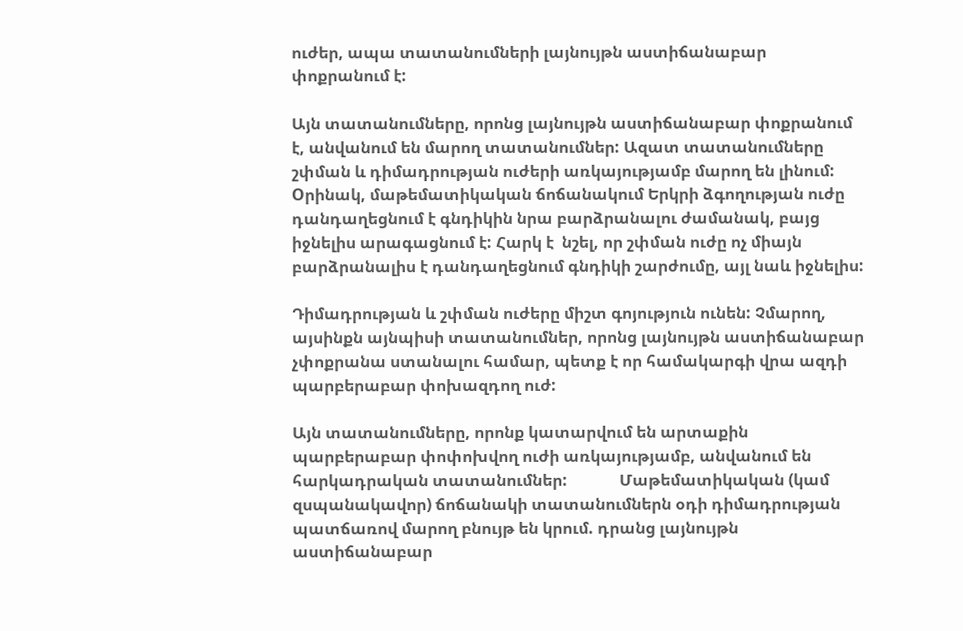ուժեր, ապա տատանումների լայնույթն աստիճանաբար փոքրանում է:

Այն տատանումները, որոնց լայնույթն աստիճանաբար փոքրանում է, անվանում են մարող տատանումներ: Ազատ տատանումները շփման և դիմադրության ուժերի առկայությամբ մարող են լինում: Oրինակ, մաթեմատիկական ճոճանակում Երկրի ձգողության ուժը դանդաղեցնում է գնդիկին նրա բարձրանալու ժամանակ, բայց իջնելիս արագացնում է: Հարկ է  նշել, որ շփման ուժը ոչ միայն բարձրանալիս է դանդաղեցնում գնդիկի շարժումը, այլ նաև իջնելիս:

Դիմադրության և շփման ուժերը միշտ գոյություն ունեն: Չմարող, այսինքն այնպիսի տատանումներ, որոնց լայնույթն աստիճանաբար չփոքրանա ստանալու համար, պետք է որ համակարգի վրա ազդի պարբերաբար փոխազդող ուժ:

Այն տատանումները, որոնք կատարվում են արտաքին պարբերաբար փոփոխվող ուժի առկայությամբ, անվանում են հարկադրական տատանումներ:             Մաթեմատիկական (կամ զսպանակավոր) ճոճանակի տատանումներն օդի դիմադրության պատճառով մարող բնույթ են կրում. դրանց լայնույթն աստիճանաբար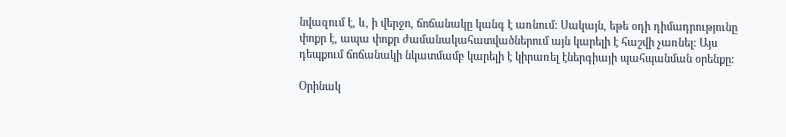նվազում է, և, ի վերջո, ճոճանակը կանգ է առնում: Սակայն, եթե օդի դիմադրությունը փոքր է, ապա փոքր ժամանակահատվածներում այն կարելի է հաշվի չառնել: Այս դեպքում ճոճանակի նկատմամբ կարելի է կիրառել էներգիայի պահպանման օրենքը:

Օրինակ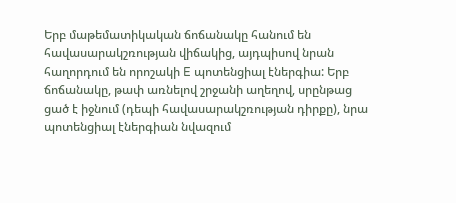Երբ մաթեմատիկական ճոճանակը հանում են հավասարակշռության վիճակից, այդպիսով նրան հաղորդում են որոշակի E պոտենցիալ էներգիա: Երբ ճոճանակը, թափ առնելով շրջանի աղեղով, սրընթաց ցած է իջնում (դեպի հավասարակշռության դիրքը), նրա պոտենցիալ էներգիան նվազում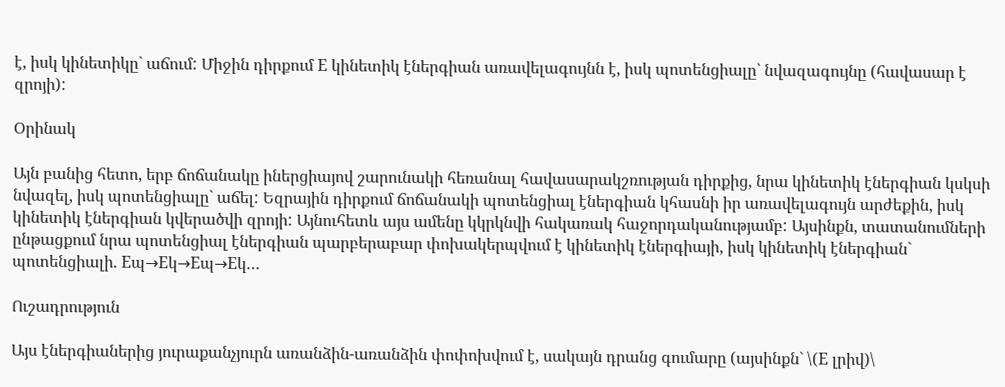է, իսկ կինետիկը` աճում: Միջին դիրքում E կինետիկ էներգիան առավելագույնն է, իսկ պոտենցիալը` նվազագույնը (հավասար է զրոյի):

Օրինակ

Այն բանից հետո, երբ ճոճանակը իներցիայով շարունակի հեռանալ հավասարակշռության դիրքից, նրա կինետիկ էներգիան կսկսի նվազել, իսկ պոտենցիալը` աճել: Եզրային դիրքում ճոճանակի պոտենցիալ էներգիան կհասնի իր առավելագույն արժեքին, իսկ կինետիկ էներգիան կվերածվի զրոյի: Այնուհետև այս ամենը կկրկնվի հակառակ հաջորդականությամբ: Այսինքն, տատանումների ընթացքում նրա պոտենցիալ էներգիան պարբերաբար փոխակերպվում է կինետիկ էներգիայի, իսկ կինետիկ էներգիան` պոտենցիալի. Eպ→Eկ→Eպ→Eկ…

Ուշադրություն

Այս էներգիաներից յուրաքանչյուրն առանձին-առանձին փոփոխվում է, սակայն դրանց գումարը (այսինքն` \(E լրիվ)\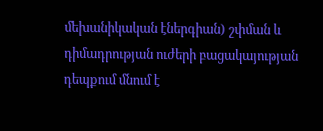մեխանիկական էներգիան) շփման և դիմադրության ուժերի բացակայության դեպքում մնում է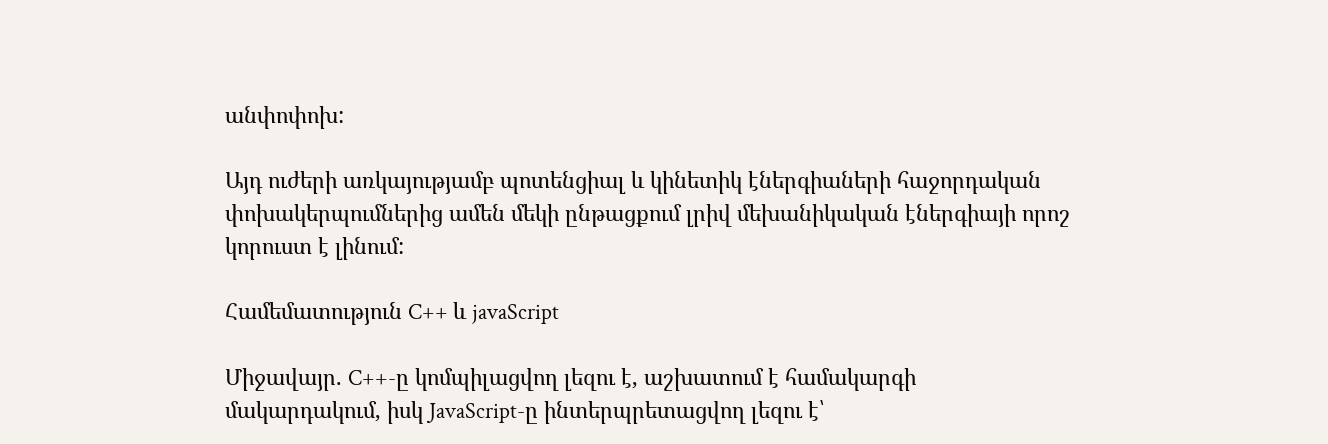անփոփոխ:

Այդ ուժերի առկայությամբ պոտենցիալ և կինետիկ էներգիաների հաջորդական փոխակերպումներից ամեն մեկի ընթացքում լրիվ մեխանիկական էներգիայի որոշ կորուստ է լինում:

Համեմատություն C++ և javaScript

Միջավայր. C++-ը կոմպիլացվող լեզու է, աշխատում է համակարգի մակարդակում, իսկ JavaScript-ը ինտերպրետացվող լեզու է՝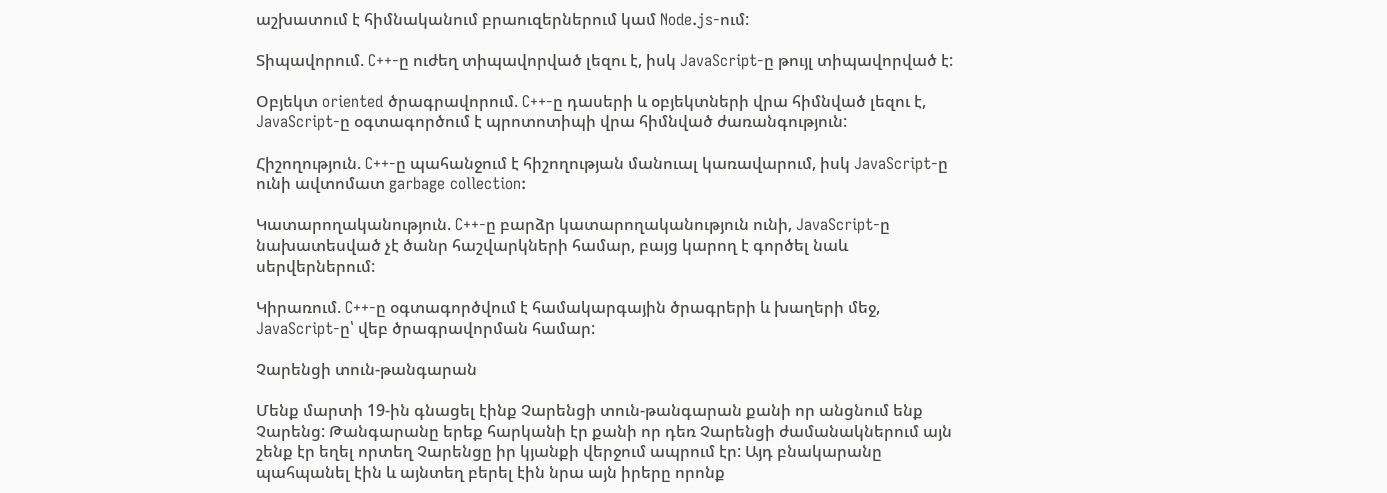աշխատում է հիմնականում բրաուզերներում կամ Node.js-ում:

Տիպավորում. C++-ը ուժեղ տիպավորված լեզու է, իսկ JavaScript-ը թույլ տիպավորված է:

Օբյեկտ oriented ծրագրավորում. C++-ը դասերի և օբյեկտների վրա հիմնված լեզու է, JavaScript-ը օգտագործում է պրոտոտիպի վրա հիմնված ժառանգություն:

Հիշողություն. C++-ը պահանջում է հիշողության մանուալ կառավարում, իսկ JavaScript-ը ունի ավտոմատ garbage collection:

Կատարողականություն. C++-ը բարձր կատարողականություն ունի, JavaScript-ը նախատեսված չէ ծանր հաշվարկների համար, բայց կարող է գործել նաև սերվերներում:

Կիրառում. C++-ը օգտագործվում է համակարգային ծրագրերի և խաղերի մեջ, JavaScript-ը՝ վեբ ծրագրավորման համար:

Չարենցի տուն-թանգարան

Մենք մարտի 19-ին գնացել էինք Չարենցի տուն-թանգարան քանի որ անցնում ենք Չարենց: Թանգարանը երեք հարկանի էր քանի որ դեռ Չարենցի ժամանակներում այն շենք էր եղել որտեղ Չարենցը իր կյանքի վերջում ապրում էր: Այդ բնակարանը պահպանել էին և այնտեղ բերել էին նրա այն իրերը որոնք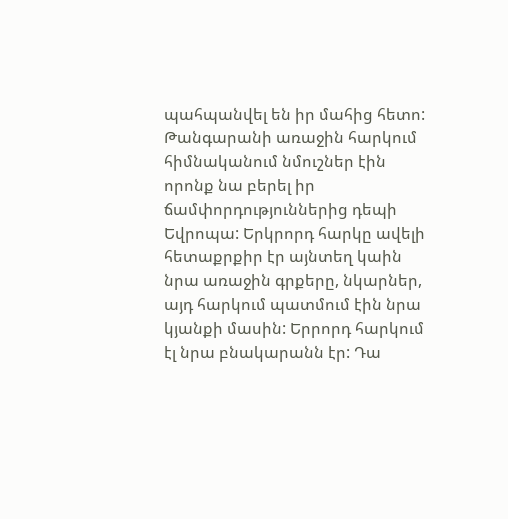պահպանվել են իր մահից հետո: Թանգարանի առաջին հարկում հիմնականում նմուշներ էին որոնք նա բերել իր ճամփորդություններից դեպի Եվրոպա: Երկրորդ հարկը ավելի հետաքրքիր էր այնտեղ կաին նրա առաջին գրքերը, նկարներ, այդ հարկում պատմում էին նրա կյանքի մասին: Երրորդ հարկում էլ նրա բնակարանն էր: Դա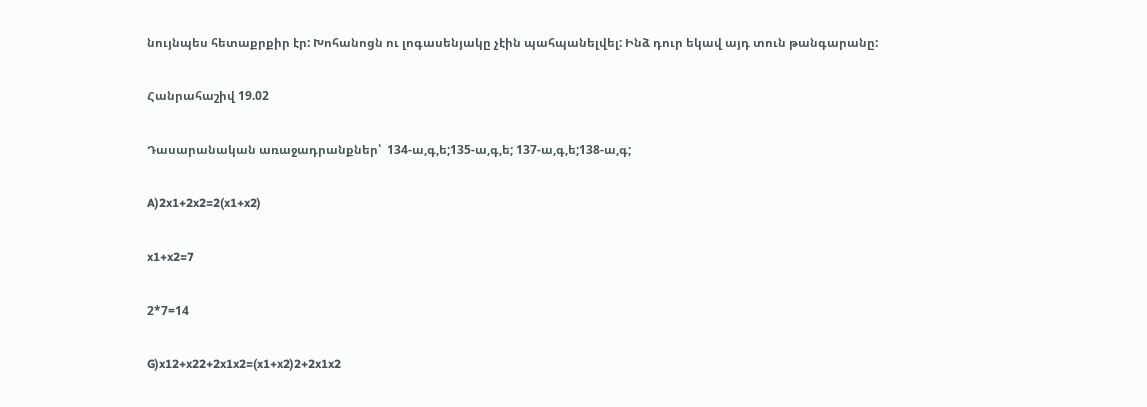նույնպես հետաքրքիր էր: Խոհանոցն ու լոգասենյակը չէին պահպանելվել: Ինձ դուր եկավ այդ տուն թանգարանը:

Հանրահաշիվ 19.02

Դասարանական առաջադրանքներ՝  134-ա,գ,ե;135-ա,գ,ե; 137-ա,գ,ե;138-ա,գ;

A)2x1+2x2=2(x1+x2)

x1+x2=7

2*7=14

G)x12+x22+2x1x2=(x1+x2)2+2x1x2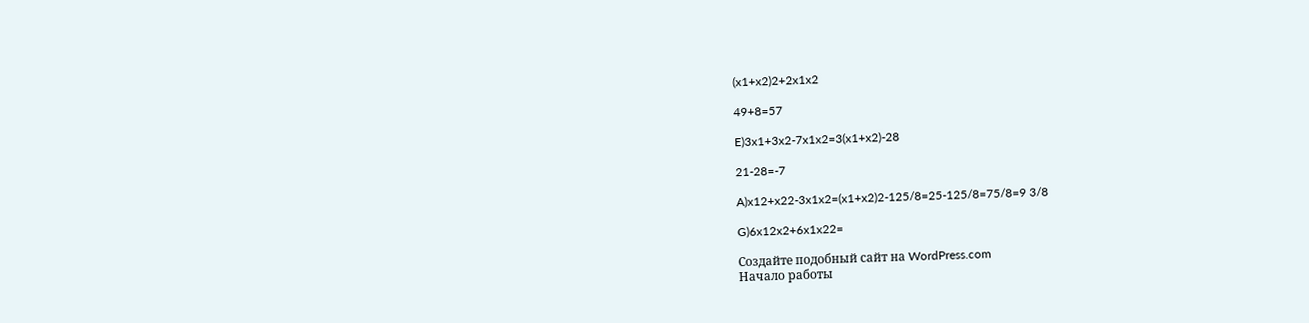(x1+x2)2+2x1x2

49+8=57

E)3x1+3x2-7x1x2=3(x1+x2)-28

21-28=-7

A)x12+x22-3x1x2=(x1+x2)2-125/8=25-125/8=75/8=9 3/8

G)6x12x2+6x1x22=

Создайте подобный сайт на WordPress.com
Начало работы